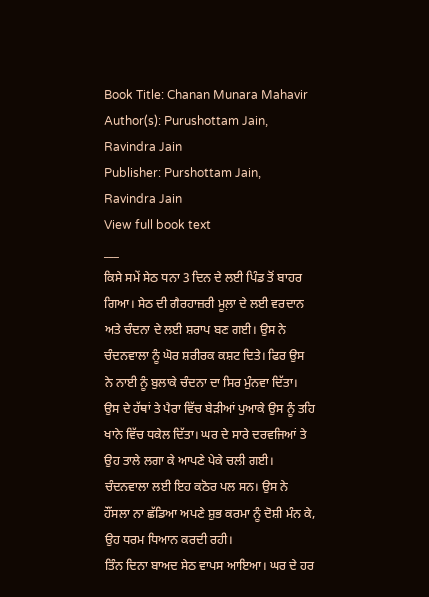Book Title: Chanan Munara Mahavir
Author(s): Purushottam Jain, Ravindra Jain
Publisher: Purshottam Jain, Ravindra Jain
View full book text
___
ਕਿਸੇ ਸਮੇਂ ਸੇਠ ਧਨਾ 3 ਦਿਨ ਦੇ ਲਈ ਪਿੰਡ ਤੋਂ ਬਾਹਰ ਗਿਆ। ਸੇਠ ਦੀ ਗੈਰਹਾਜ਼ਰੀ ਮੂਲ਼ਾ ਦੇ ਲਈ ਵਰਦਾਨ ਅਤੇ ਚੰਦਨਾ ਦੇ ਲਈ ਸ਼ਰਾਪ ਬਣ ਗਈ। ਉਸ ਨੇ ਚੰਦਨਵਾਲਾ ਨੂੰ ਘੋਰ ਸ਼ਰੀਰਕ ਕਸ਼ਟ ਦਿਤੇ। ਫਿਰ ਉਸ ਨੇ ਨਾਈ ਨੂੰ ਬੁਲਾਕੇ ਚੰਦਨਾ ਦਾ ਸਿਰ ਮੁੰਨਵਾ ਦਿੱਤਾ। ਉਸ ਦੇ ਹੱਥਾਂ ਤੇ ਪੈਰਾ ਵਿੱਚ ਬੇੜੀਆਂ ਪੁਆਕੇ ਉਸ ਨੂੰ ਤਹਿ ਖਾਨੇ ਵਿੱਚ ਧਕੇਲ ਦਿੱਤਾ। ਘਰ ਦੇ ਸਾਰੇ ਦਰਵਜਿਆਂ ਤੇ ਉਹ ਤਾਲੇ ਲਗਾ ਕੇ ਆਪਣੇ ਪੇਕੇ ਚਲੀ ਗਈ। ਚੰਦਨਵਾਲਾ ਲਈ ਇਹ ਕਠੋਰ ਪਲ ਸਨ। ਉਸ ਨੇ ਹੌਂਸਲਾ ਨਾ ਛੱਡਿਆ ਅਪਣੇ ਸ਼ੁਭ ਕਰਮਾ ਨੂੰ ਦੋਸ਼ੀ ਮੰਨ ਕੇ, ਉਹ ਧਰਮ ਧਿਆਨ ਕਰਦੀ ਰਹੀ।
ਤਿੰਨ ਦਿਨਾ ਬਾਅਦ ਸੇਠ ਵਾਪਸ ਆਇਆ। ਘਰ ਦੇ ਹਰ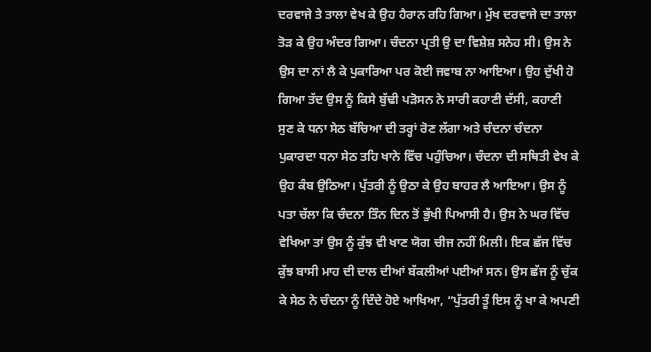ਦਰਵਾਜੇ ਤੇ ਤਾਲਾ ਵੇਖ ਕੇ ਉਹ ਹੈਰਾਨ ਰਹਿ ਗਿਆ। ਮੁੱਖ ਦਰਵਾਜੇ ਦਾ ਤਾਲਾ ਤੋੜ ਕੇ ਉਹ ਅੰਦਰ ਗਿਆ। ਚੰਦਨਾ ਪ੍ਰਤੀ ਉ ਦਾ ਵਿਸ਼ੇਸ਼ ਸਨੇਹ ਸੀ। ਉਸ ਨੇ ਉਸ ਦਾ ਨਾਂ ਲੈ ਕੇ ਪੁਕਾਰਿਆ ਪਰ ਕੋਈ ਜਵਾਬ ਨਾ ਆਇਆ। ਉਹ ਦੁੱਖੀ ਹੋ ਗਿਆ ਤੱਦ ਉਸ ਨੂੰ ਕਿਸੇ ਬੁੱਢੀ ਪੜੋਸਨ ਨੇ ਸਾਰੀ ਕਹਾਣੀ ਦੱਸੀ, ਕਹਾਣੀ ਸੁਣ ਕੇ ਧਨਾ ਸੇਠ ਬੱਚਿਆ ਦੀ ਤਰ੍ਹਾਂ ਰੋਣ ਲੱਗਾ ਅਤੇ ਚੰਦਨਾ ਚੰਦਨਾ ਪੁਕਾਰਦਾ ਧਨਾ ਸੇਠ ਤਹਿ ਖਾਨੇ ਵਿੱਚ ਪਹੁੰਚਿਆ। ਚੰਦਨਾ ਦੀ ਸਥਿਤੀ ਵੇਖ ਕੇ ਉਹ ਕੰਬ ਉਠਿਆ। ਪੁੱਤਰੀ ਨੂੰ ਉਠਾ ਕੇ ਉਹ ਬਾਹਰ ਲੈ ਆਇਆ। ਉਸ ਨੂੰ ਪਤਾ ਚੱਲਾ ਕਿ ਚੰਦਨਾ ਤਿੰਨ ਦਿਨ ਤੋਂ ਭੁੱਖੀ ਪਿਆਸੀ ਹੈ। ਉਸ ਨੇ ਘਰ ਵਿੱਚ ਵੇਖਿਆ ਤਾਂ ਉਸ ਨੂੰ ਕੁੱਝ ਵੀ ਖਾਣ ਯੋਗ ਚੀਜ ਨਹੀਂ ਮਿਲੀ। ਇਕ ਛੱਜ ਵਿੱਚ ਕੁੱਝ ਬਾਸੀ ਮਾਹ ਦੀ ਦਾਲ ਦੀਆਂ ਬੱਕਲੀਆਂ ਪਈਆਂ ਸਨ। ਉਸ ਛੱਜ ਨੂੰ ਚੁੱਕ ਕੇ ਸੇਠ ਨੇ ਚੰਦਨਾ ਨੂੰ ਦਿੰਦੇ ਹੋਏ ਆਖਿਆ, “ਪੁੱਤਰੀ ਤੂੰ ਇਸ ਨੂੰ ਖਾ ਕੇ ਅਪਣੀ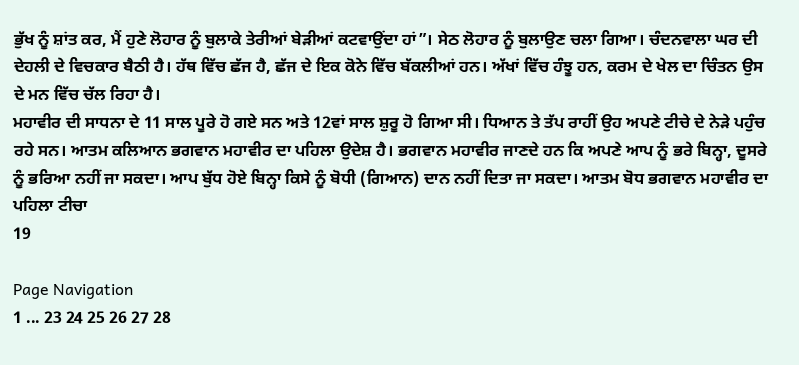ਭੁੱਖ ਨੂੰ ਸ਼ਾਂਤ ਕਰ, ਮੈਂ ਹੁਣੇ ਲੋਹਾਰ ਨੂੰ ਬੁਲਾਕੇ ਤੇਰੀਆਂ ਬੇੜੀਆਂ ਕਟਵਾਉਂਦਾ ਹਾਂ”। ਸੇਠ ਲੋਹਾਰ ਨੂੰ ਬੁਲਾਉਣ ਚਲਾ ਗਿਆ। ਚੰਦਨਵਾਲਾ ਘਰ ਦੀ ਦੇਹਲੀ ਦੇ ਵਿਚਕਾਰ ਬੈਠੀ ਹੈ। ਹੱਥ ਵਿੱਚ ਛੱਜ ਹੈ, ਛੱਜ ਦੇ ਇਕ ਕੋਨੇ ਵਿੱਚ ਬੱਕਲੀਆਂ ਹਨ। ਅੱਖਾਂ ਵਿੱਚ ਹੰਝੂ ਹਨ, ਕਰਮ ਦੇ ਖੇਲ ਦਾ ਚਿੰਤਨ ਉਸ ਦੇ ਮਨ ਵਿੱਚ ਚੱਲ ਰਿਹਾ ਹੈ।
ਮਹਾਵੀਰ ਦੀ ਸਾਧਨਾ ਦੇ 11 ਸਾਲ ਪੂਰੇ ਹੋ ਗਏ ਸਨ ਅਤੇ 12ਵਾਂ ਸਾਲ ਸ਼ੁਰੂ ਹੋ ਗਿਆ ਸੀ। ਧਿਆਨ ਤੇ ਤੱਪ ਰਾਹੀਂ ਉਹ ਅਪਣੇ ਟੀਚੇ ਦੇ ਨੇੜੇ ਪਹੁੰਚ ਰਹੇ ਸਨ। ਆਤਮ ਕਲਿਆਨ ਭਗਵਾਨ ਮਹਾਵੀਰ ਦਾ ਪਹਿਲਾ ਉਦੇਸ਼ ਹੈ। ਭਗਵਾਨ ਮਹਾਵੀਰ ਜਾਣਦੇ ਹਨ ਕਿ ਅਪਣੇ ਆਪ ਨੂੰ ਭਰੇ ਬਿਨ੍ਹਾ, ਦੂਸਰੇ ਨੂੰ ਭਰਿਆ ਨਹੀਂ ਜਾ ਸਕਦਾ। ਆਪ ਬੁੱਧ ਹੋਏ ਬਿਨ੍ਹਾ ਕਿਸੇ ਨੂੰ ਬੋਧੀ (ਗਿਆਨ) ਦਾਨ ਨਹੀਂ ਦਿਤਾ ਜਾ ਸਕਦਾ। ਆਤਮ ਬੋਧ ਭਗਵਾਨ ਮਹਾਵੀਰ ਦਾ ਪਹਿਲਾ ਟੀਚਾ
19

Page Navigation
1 ... 23 24 25 26 27 28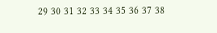29 30 31 32 33 34 35 36 37 38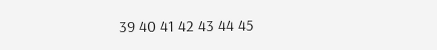39 40 41 42 43 44 45